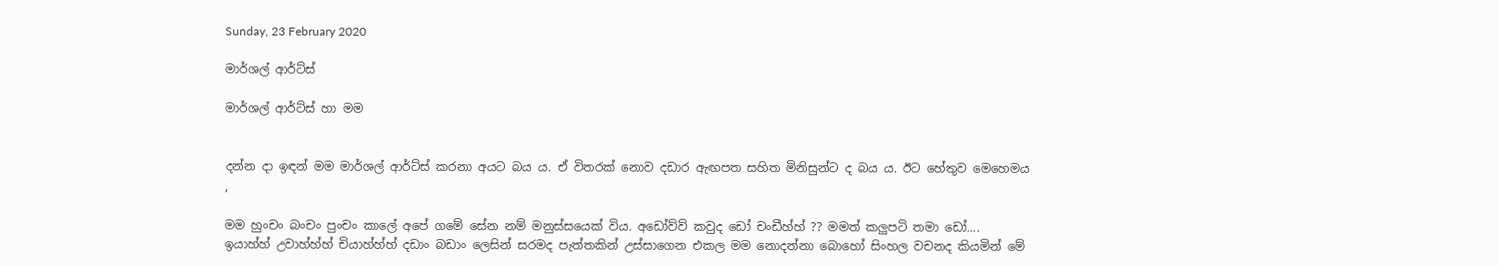Sunday, 23 February 2020

මාර්ශල් ආර්ට්ස්

මාර්ශල් ආර්ට්ස් හා මම


දන්න දා ඉඳන් මම මාර්ශල් ආර්ට්ස් කරනා අයට බය ය. ඒ විතරක් නොව දඩාර ඇඟපත සහිත මිනිසුන්ට ද බය ය. ඊට හේතුව මෙහෙමය ,

මම හුංචං බංචං පුංචං කාලේ අපේ ගමේ සේන නම් මනුස්සයෙක් විය. අඩෝව්ව් කවුද ඩෝ චංඩීහ්හ් ?? මමත් කලුපටි තමා ඩෝ.... ඉයාහ්හ් උවාහ්හ්හ් චියාහ්හ්හ් දඩාං බඩාං ලෙසින් සරමද පැත්තකින් උස්සාගෙන එකල මම නොදන්නා බොහෝ සිංහල වචනද කියමින් මේ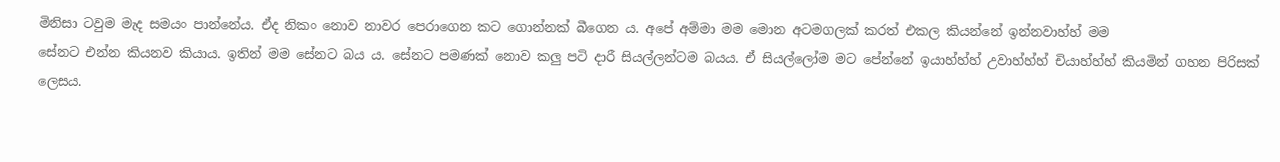මිනිසා ටවුම මැද සමයං පාන්නේය. ඒද නිකං නොව නාවර පෙරාගෙන කට ගොන්නක් බීගෙන ය. අපේ අම්මා මම මොන අටමගලක් කරත් එකල කියන්නේ ඉන්නවාහ්හ් මම
සේනට එන්න කියනව කියාය. ඉතින් මම සේනට බය ය. සේනට පමණක් නොව කලු පටි දාරී සියල්ලන්ටම බයය. ඒ සියල්ලෝම මට පේන්නේ ඉයාහ්හ්හ් උවාහ්හ්හ් චියාහ්හ්හ් කියමින් ගහන පිරිසක් ලෙසය.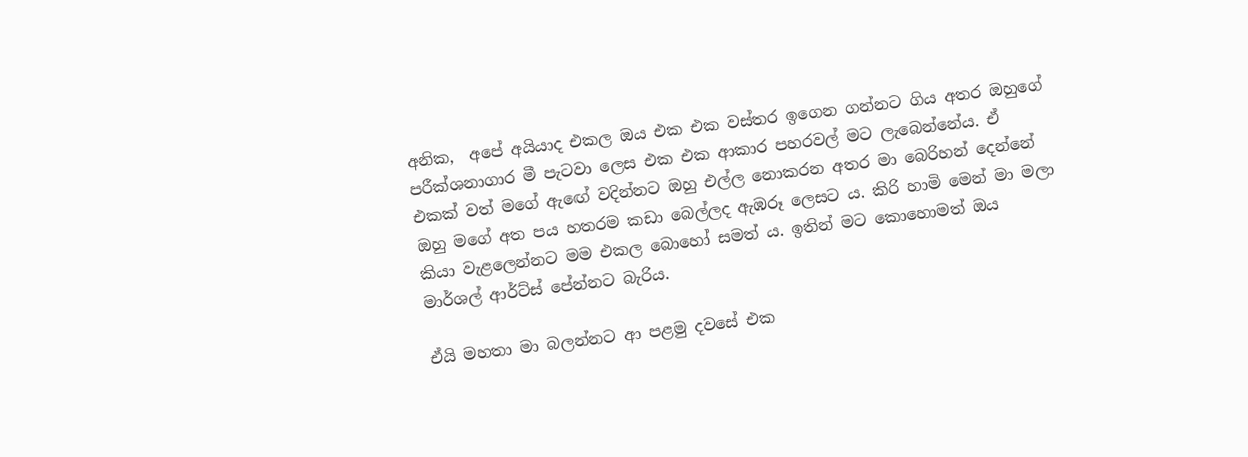අනික,  අපේ අයියාද එකල ඔය එක එක වස්තර ඉගෙන ගන්නට ගිය අතර ඔහුගේ පරීක්ශනාගාර මී පැටවා ලෙස එක එක ආකාර පහරවල් මට ලැබෙන්නේය. ඒ එකක් වත් මගේ ඇඟේ වදින්නට ඔහු එල්ල නොකරන අතර මා බෙරිහන් දෙන්නේ ඔහු මගේ අත පය හතරම කඩා බෙල්ලද ඇඹරූ ලෙසට ය. කිරි හාමි මෙන් මා මලා කියා වැළලෙන්නට මම එකල බොහෝ සමත් ය. ඉතින් මට කොහොමත් ඔය මාර්ශල් ආර්ට්ස් පේන්නට බැරිය.

ඒයි මහතා මා බලන්නට ආ පළමු දවසේ එක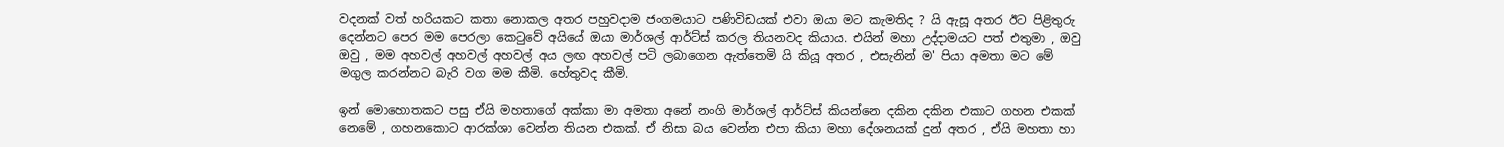වදනක් වත් හරියකට කතා නොකල අතර පහුවදාම ජංගමයාට පණිවිඩයක් එවා ඔයා මට කැමතිද ? යි ඇසූ අතර ඊට පිළිතුරු දෙන්නට පෙර මම පෙරලා කෙටුවේ අයියේ ඔයා මාර්ශල් ආර්ට්ස් කරල තියනවද කියාය. එයින් මහා උද්දාමයට පත් එතුමා , ඔවු ඔවු , මම අහවල් අහවල් අහවල් අය ලඟ අහවල් පටි ලබාගෙන ඇත්තෙමි යි කියූ අතර , එසැනින් ම' පියා අමතා මට මේ මගුල කරන්නට බැරි වග මම කීමි. හේතුවද කීමි.

ඉන් මොහොතකට පසු ඒයි මහතාගේ අක්කා මා අමතා අනේ නංගි මාර්ශල් ආර්ට්ස් කියන්නෙ දකින දකින එකාට ගහන එකක් නෙමේ , ගහනකොට ආරක්ශා වෙන්න තියන එකක්. ඒ නිසා බය වෙන්න එපා කියා මහා දේශනයක් දුන් අතර , ඒයි මහතා හා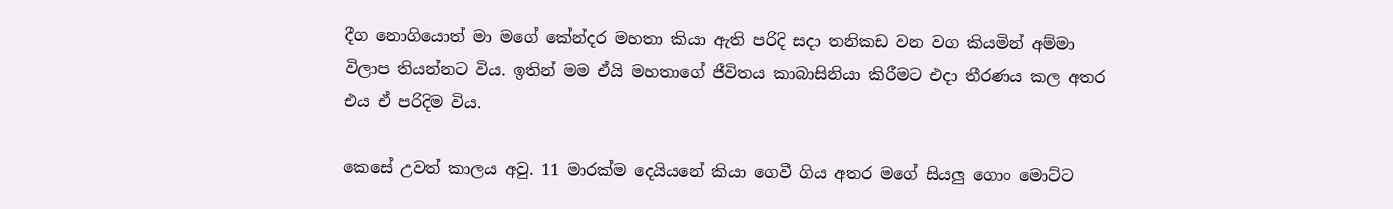දීග නොගියොත් මා මගේ කේන්දර මහතා කියා ඇති පරිදි සදා තනිකඩ වන වග කියමින් අම්මා විලාප තියන්නට විය. ඉතින් මම ඒයි මහතාගේ ජීවිතය කාබාසිනියා කිරීමට එදා තීරණය කල අතර එය ඒ පරිදිම විය.

කෙසේ උවත් කාලය අවු. 11 මාරක්ම දෙයියනේ කියා ගෙවී ගිය අතර මගේ සියලු ගොං මොට්ට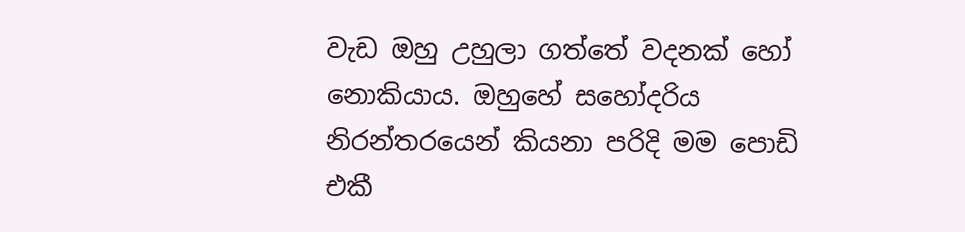වැඩ ඔහු උහුලා ගත්තේ වදනක් හෝ නොකියාය. ඔහුහේ සහෝදරිය නිරන්තරයෙන් කියනා පරිදි මම පොඩි එකී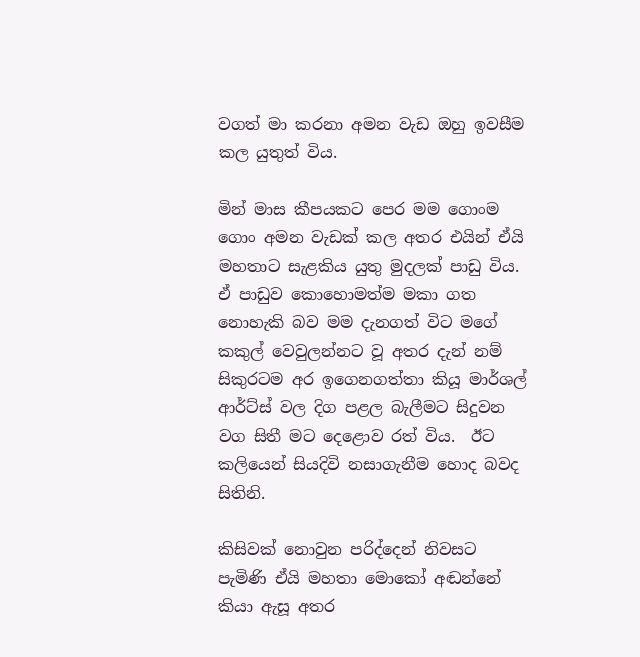වගත් මා කරනා අමන වැඩ ඔහු ඉවසීම කල යුතුත් විය.

මින් මාස කීපයකට පෙර මම ගොංම ගොං අමන වැඩක් කල අතර එයින් ඒයි මහතාට සැළකිය යුතු මුදලක් පාඩු විය. ඒ පාඩුව කොහොමත්ම මකා ගත නොහැකි බව මම දැනගත් විට මගේ කකුල් වෙවුලන්නට වූ අතර දැන් නම් සිකුරටම අර ඉගෙනගත්තා කියූ මාර්ශල් ආර්ට්ස් වල දිග පළල බැලීමට සිදුවන වග සිතී මට දෙළොව රත් විය.  ඊට කලියෙන් සියදිවි නසාගැනීම හොද බවද සිතිනි.

කිසිවක් නොවුන පරිද්දෙන් නිවසට පැමිණි ඒයි මහතා මොකෝ අඬන්නේ කියා ඇසූ අතර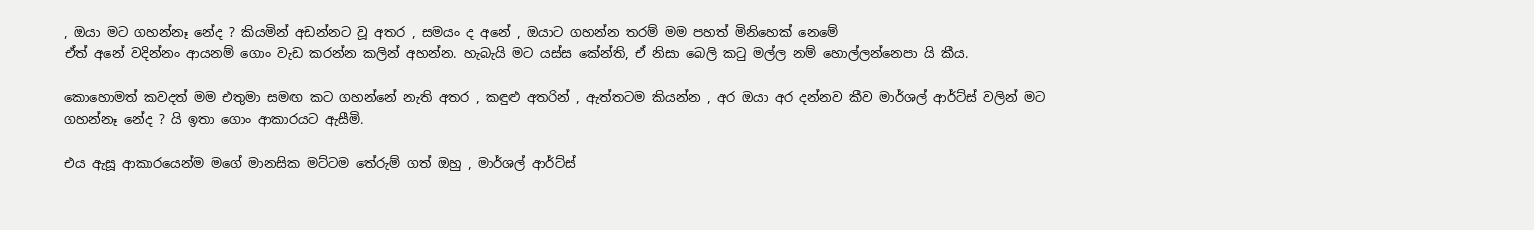, ඔයා මට ගහන්නෑ නේද ? කියමින් අඩන්නට වූ අතර , සමයං ද අනේ , ඔයාට ගහන්න තරම් මම පහත් මිනිහෙක් නෙමේ
ඒත් අනේ වදින්නං ආයනම් ගොං වැඩ කරන්න කලින් අහන්න. හැබැයි මට යස්ස කේන්ති, ඒ නිසා බෙලි කටු මල්ල නම් හොල්ලන්නෙපා යි කීය.

කොහොමත් කවදත් මම එතුමා සමඟ කට ගහන්නේ නැති අතර , කඳුළු අතරින් , ඇත්තටම කියන්න , අර ඔයා අර දන්නව කීව මාර්ශල් ආර්ට්ස් වලින් මට ගහන්නෑ නේද ? යි ඉතා ගොං ආකාරයට ඇසීමි.

එය ඇසූ ආකාරයෙන්ම මගේ මානසික මට්ටම තේරුම් ගත් ඔහු , මාර්ශල් ආර්ට්ස්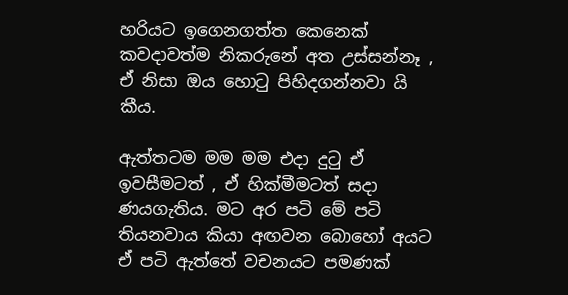හරියට ඉගෙනගත්ත කෙනෙක් කවදාවත්ම නිකරුනේ අත උස්සන්නෑ , ඒ නිසා ඔය හොටු පිහිදගන්නවා යි කීය.

ඇත්තටම මම මම එදා දුටු ඒ ඉවසීමටත් , ඒ හික්මීමටත් සදා ණයගැතිය. මට අර පටි මේ පටි තියනවාය කියා අඟවන බොහෝ අයට ඒ පටි ඇත්තේ වචනයට පමණක්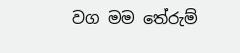වග මම තේරුම්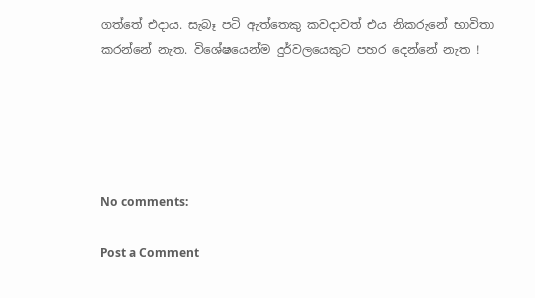ගත්තේ එදාය. සැබෑ පටි ඇත්තෙකු කවදාවත් එය නිකරුනේ භාවිතා කරන්නේ නැත. විශේෂයෙන්ම දුර්වලයෙකුට පහර දෙන්නේ නැත !





No comments:

Post a Comment